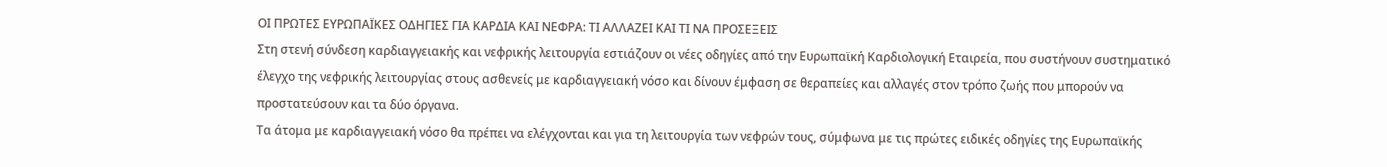ΟΙ ΠΡΩΤΕΣ ΕΥΡΩΠΑΪΚΕΣ ΟΔΗΓΙΕΣ ΓΙΑ ΚΑΡΔΙΑ ΚΑΙ ΝΕΦΡΑ: ΤΙ ΑΛΛΑΖΕΙ ΚΑΙ ΤΙ ΝΑ ΠΡΟΣΕΞΕΙΣ
Στη στενή σύνδεση καρδιαγγειακής και νεφρικής λειτουργία εστιάζουν οι νέες οδηγίες από την Ευρωπαϊκή Καρδιολογική Εταιρεία, που συστήνουν συστηματικό έλεγχο της νεφρικής λειτουργίας στους ασθενείς με καρδιαγγειακή νόσο και δίνουν έμφαση σε θεραπείες και αλλαγές στον τρόπο ζωής που μπορούν να προστατεύσουν και τα δύο όργανα.
Τα άτομα με καρδιαγγειακή νόσο θα πρέπει να ελέγχονται και για τη λειτουργία των νεφρών τους, σύμφωνα με τις πρώτες ειδικές οδηγίες της Ευρωπαϊκής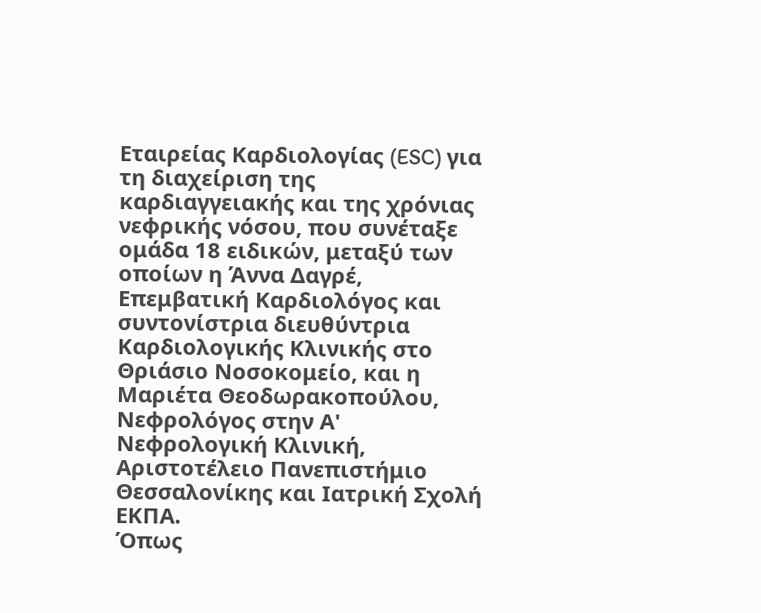Εταιρείας Καρδιολογίας (ESC) για τη διαχείριση της καρδιαγγειακής και της χρόνιας νεφρικής νόσου, που συνέταξε ομάδα 18 ειδικών, μεταξύ των οποίων η Άννα Δαγρέ, Επεμβατική Καρδιολόγος και συντονίστρια διευθύντρια Καρδιολογικής Κλινικής στο Θριάσιο Νοσοκομείο, και η Μαριέτα Θεοδωρακοπούλου, Νεφρολόγος στην Α' Νεφρολογική Κλινική, Αριστοτέλειο Πανεπιστήμιο Θεσσαλονίκης και Ιατρική Σχολή ΕΚΠΑ.
Όπως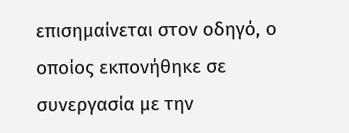επισημαίνεται στον οδηγό, ο οποίος εκπονήθηκε σε συνεργασία με την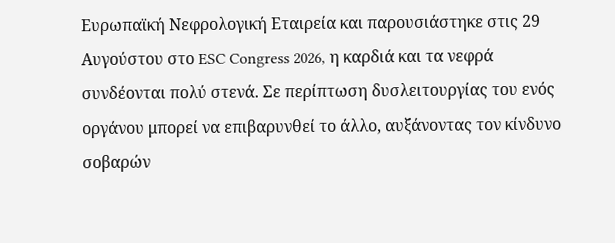Ευρωπαϊκή Νεφρολογική Εταιρεία και παρουσιάστηκε στις 29 Αυγούστου στο ESC Congress 2026, η καρδιά και τα νεφρά συνδέονται πολύ στενά. Σε περίπτωση δυσλειτουργίας του ενός οργάνου μπορεί να επιβαρυνθεί το άλλο, αυξάνοντας τον κίνδυνο σοβαρών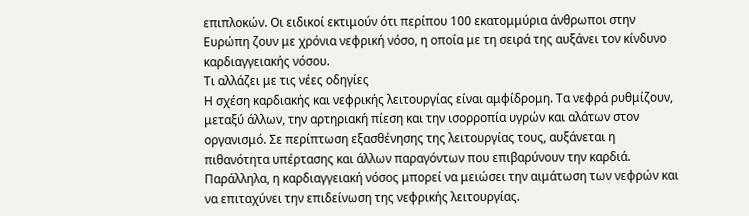επιπλοκών. Οι ειδικοί εκτιμούν ότι περίπου 100 εκατομμύρια άνθρωποι στην Ευρώπη ζουν με χρόνια νεφρική νόσο, η οποία με τη σειρά της αυξάνει τον κίνδυνο καρδιαγγειακής νόσου.
Τι αλλάζει με τις νέες οδηγίες
Η σχέση καρδιακής και νεφρικής λειτουργίας είναι αμφίδρομη. Τα νεφρά ρυθμίζουν, μεταξύ άλλων, την αρτηριακή πίεση και την ισορροπία υγρών και αλάτων στον οργανισμό. Σε περίπτωση εξασθένησης της λειτουργίας τους, αυξάνεται η πιθανότητα υπέρτασης και άλλων παραγόντων που επιβαρύνουν την καρδιά. Παράλληλα, η καρδιαγγειακή νόσος μπορεί να μειώσει την αιμάτωση των νεφρών και να επιταχύνει την επιδείνωση της νεφρικής λειτουργίας.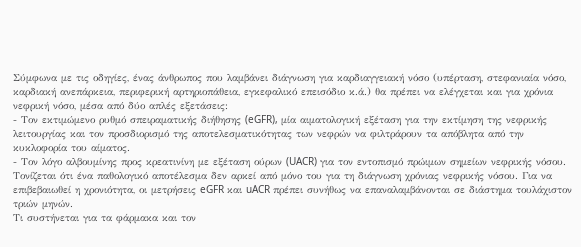Σύμφωνα με τις οδηγίες, ένας άνθρωπος που λαμβάνει διάγνωση για καρδιαγγειακή νόσο (υπέρταση, στεφανιαία νόσο, καρδιακή ανεπάρκεια, περιφερική αρτηριοπάθεια, εγκεφαλικό επεισόδιο κ.ά.) θα πρέπει να ελέγχεται και για χρόνια νεφρική νόσο, μέσα από δύο απλές εξετάσεις:
- Τον εκτιμώμενο ρυθμό σπειραματικής διήθησης (eGFR), μία αιματολογική εξέταση για την εκτίμηση της νεφρικής λειτουργίας και τον προσδιορισμό της αποτελεσματικότητας των νεφρών να φιλτράρουν τα απόβλητα από την κυκλοφορία του αίματος.
- Τον λόγο αλβουμίνης προς κρεατινίνη με εξέταση ούρων (UACR) για τον εντοπισμό πρώιμων σημείων νεφρικής νόσου.
Τονίζεται ότι ένα παθολογικό αποτέλεσμα δεν αρκεί από μόνο του για τη διάγνωση χρόνιας νεφρικής νόσου. Για να επιβεβαιωθεί η χρονιότητα, οι μετρήσεις eGFR και uACR πρέπει συνήθως να επαναλαμβάνονται σε διάστημα τουλάχιστον τριών μηνών.
Τι συστήνεται για τα φάρμακα και τον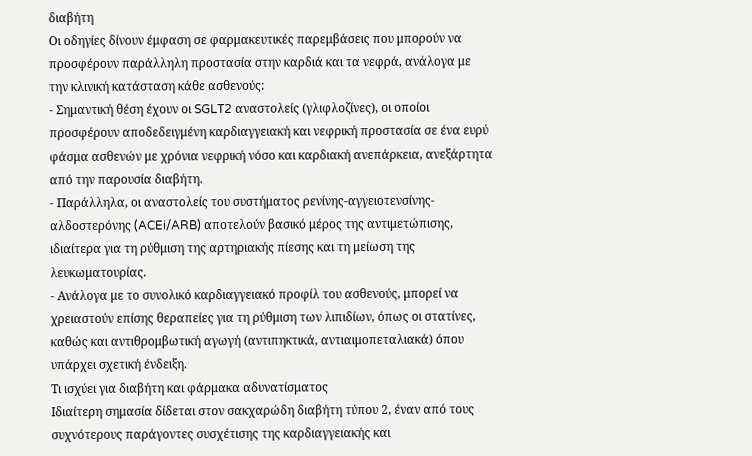διαβήτη
Οι οδηγίες δίνουν έμφαση σε φαρμακευτικές παρεμβάσεις που μπορούν να προσφέρουν παράλληλη προστασία στην καρδιά και τα νεφρά, ανάλογα με την κλινική κατάσταση κάθε ασθενούς:
- Σημαντική θέση έχουν οι SGLT2 αναστολείς (γλιφλοζίνες), οι οποίοι προσφέρουν αποδεδειγμένη καρδιαγγειακή και νεφρική προστασία σε ένα ευρύ φάσμα ασθενών με χρόνια νεφρική νόσο και καρδιακή ανεπάρκεια, ανεξάρτητα από την παρουσία διαβήτη.
- Παράλληλα, οι αναστολείς του συστήματος ρενίνης-αγγειοτενσίνης-αλδοστερόνης (ACEi/ARB) αποτελούν βασικό μέρος της αντιμετώπισης, ιδιαίτερα για τη ρύθμιση της αρτηριακής πίεσης και τη μείωση της λευκωματουρίας.
- Ανάλογα με το συνολικό καρδιαγγειακό προφίλ του ασθενούς, μπορεί να χρειαστούν επίσης θεραπείες για τη ρύθμιση των λιπιδίων, όπως οι στατίνες, καθώς και αντιθρομβωτική αγωγή (αντιπηκτικά, αντιαιμοπεταλιακά) όπου υπάρχει σχετική ένδειξη.
Τι ισχύει για διαβήτη και φάρμακα αδυνατίσματος
Ιδιαίτερη σημασία δίδεται στον σακχαρώδη διαβήτη τύπου 2, έναν από τους συχνότερους παράγοντες συσχέτισης της καρδιαγγειακής και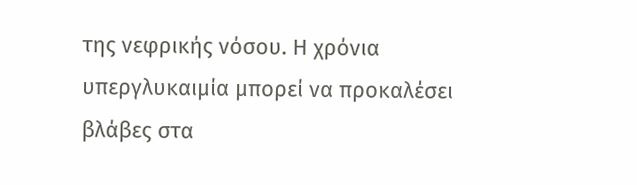της νεφρικής νόσου. Η χρόνια υπεργλυκαιμία μπορεί να προκαλέσει βλάβες στα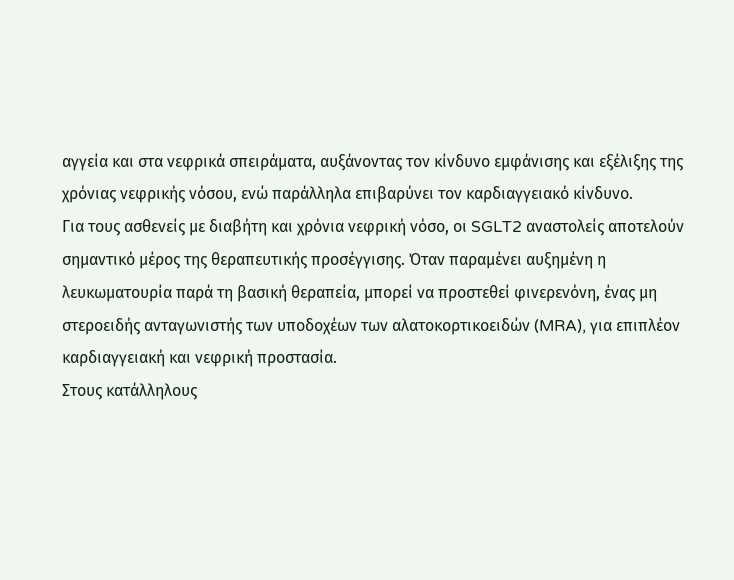αγγεία και στα νεφρικά σπειράματα, αυξάνοντας τον κίνδυνο εμφάνισης και εξέλιξης της χρόνιας νεφρικής νόσου, ενώ παράλληλα επιβαρύνει τον καρδιαγγειακό κίνδυνο.
Για τους ασθενείς με διαβήτη και χρόνια νεφρική νόσο, οι SGLT2 αναστολείς αποτελούν σημαντικό μέρος της θεραπευτικής προσέγγισης. Όταν παραμένει αυξημένη η λευκωματουρία παρά τη βασική θεραπεία, μπορεί να προστεθεί φινερενόνη, ένας μη στεροειδής ανταγωνιστής των υποδοχέων των αλατοκορτικοειδών (MRA), για επιπλέον καρδιαγγειακή και νεφρική προστασία.
Στους κατάλληλους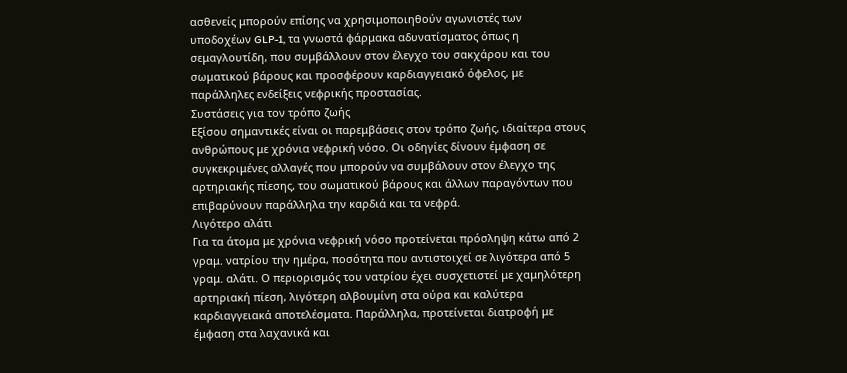ασθενείς μπορούν επίσης να χρησιμοποιηθούν αγωνιστές των υποδοχέων GLP-1, τα γνωστά φάρμακα αδυνατίσματος όπως η σεμαγλουτίδη, που συμβάλλουν στον έλεγχο του σακχάρου και του σωματικού βάρους και προσφέρουν καρδιαγγειακό όφελος, με παράλληλες ενδείξεις νεφρικής προστασίας.
Συστάσεις για τον τρόπο ζωής
Εξίσου σημαντικές είναι οι παρεμβάσεις στον τρόπο ζωής, ιδιαίτερα στους ανθρώπους με χρόνια νεφρική νόσο. Οι οδηγίες δίνουν έμφαση σε συγκεκριμένες αλλαγές που μπορούν να συμβάλουν στον έλεγχο της αρτηριακής πίεσης, του σωματικού βάρους και άλλων παραγόντων που επιβαρύνουν παράλληλα την καρδιά και τα νεφρά.
Λιγότερο αλάτι
Για τα άτομα με χρόνια νεφρική νόσο προτείνεται πρόσληψη κάτω από 2 γραμ. νατρίου την ημέρα, ποσότητα που αντιστοιχεί σε λιγότερα από 5 γραμ. αλάτι. Ο περιορισμός του νατρίου έχει συσχετιστεί με χαμηλότερη αρτηριακή πίεση, λιγότερη αλβουμίνη στα ούρα και καλύτερα καρδιαγγειακά αποτελέσματα. Παράλληλα, προτείνεται διατροφή με έμφαση στα λαχανικά και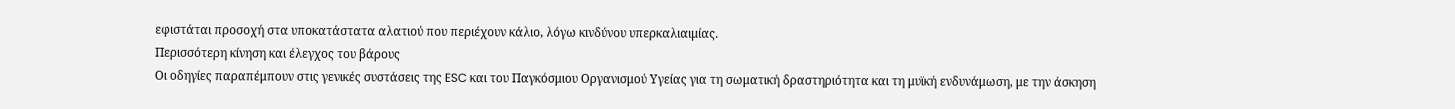εφιστάται προσοχή στα υποκατάστατα αλατιού που περιέχουν κάλιο, λόγω κινδύνου υπερκαλιαιμίας.
Περισσότερη κίνηση και έλεγχος του βάρους
Οι οδηγίες παραπέμπουν στις γενικές συστάσεις της ESC και του Παγκόσμιου Οργανισμού Υγείας για τη σωματική δραστηριότητα και τη μυϊκή ενδυνάμωση, με την άσκηση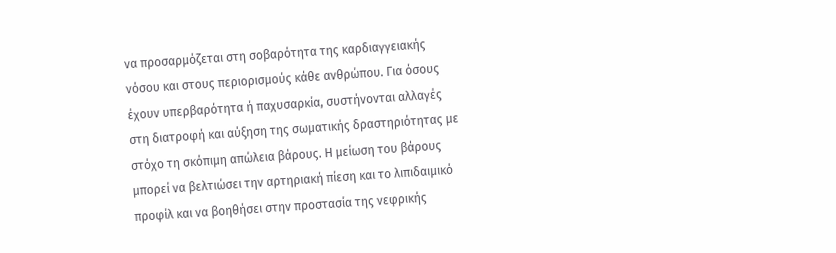να προσαρμόζεται στη σοβαρότητα της καρδιαγγειακής νόσου και στους περιορισμούς κάθε ανθρώπου. Για όσους έχουν υπερβαρότητα ή παχυσαρκία, συστήνονται αλλαγές στη διατροφή και αύξηση της σωματικής δραστηριότητας με στόχο τη σκόπιμη απώλεια βάρους. Η μείωση του βάρους μπορεί να βελτιώσει την αρτηριακή πίεση και το λιπιδαιμικό προφίλ και να βοηθήσει στην προστασία της νεφρικής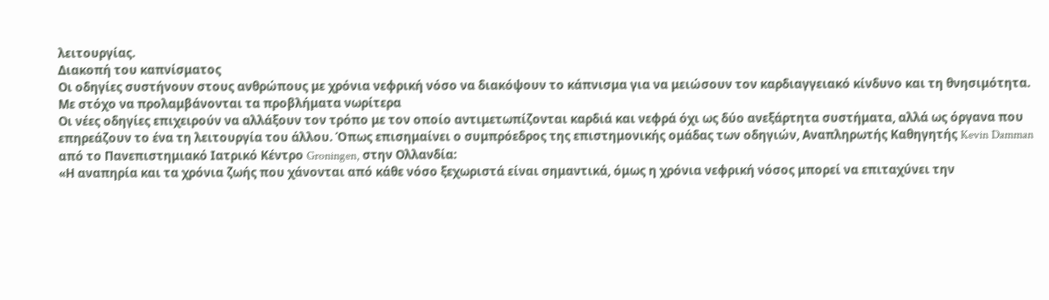λειτουργίας.
Διακοπή του καπνίσματος
Οι οδηγίες συστήνουν στους ανθρώπους με χρόνια νεφρική νόσο να διακόψουν το κάπνισμα για να μειώσουν τον καρδιαγγειακό κίνδυνο και τη θνησιμότητα.
Με στόχο να προλαμβάνονται τα προβλήματα νωρίτερα
Οι νέες οδηγίες επιχειρούν να αλλάξουν τον τρόπο με τον οποίο αντιμετωπίζονται καρδιά και νεφρά όχι ως δύο ανεξάρτητα συστήματα, αλλά ως όργανα που επηρεάζουν το ένα τη λειτουργία του άλλου. Όπως επισημαίνει ο συμπρόεδρος της επιστημονικής ομάδας των οδηγιών, Αναπληρωτής Καθηγητής Kevin Damman από το Πανεπιστημιακό Ιατρικό Κέντρο Groningen, στην Ολλανδία:
«Η αναπηρία και τα χρόνια ζωής που χάνονται από κάθε νόσο ξεχωριστά είναι σημαντικά, όμως η χρόνια νεφρική νόσος μπορεί να επιταχύνει την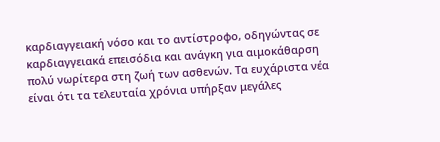καρδιαγγειακή νόσο και το αντίστροφο, οδηγώντας σε καρδιαγγειακά επεισόδια και ανάγκη για αιμοκάθαρση πολύ νωρίτερα στη ζωή των ασθενών. Τα ευχάριστα νέα είναι ότι τα τελευταία χρόνια υπήρξαν μεγάλες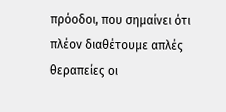πρόοδοι, που σημαίνει ότι πλέον διαθέτουμε απλές θεραπείες οι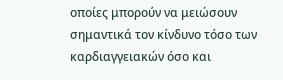οποίες μπορούν να μειώσουν σημαντικά τον κίνδυνο τόσο των καρδιαγγειακών όσο και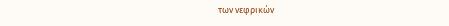των νεφρικών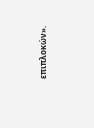επιπλοκών».